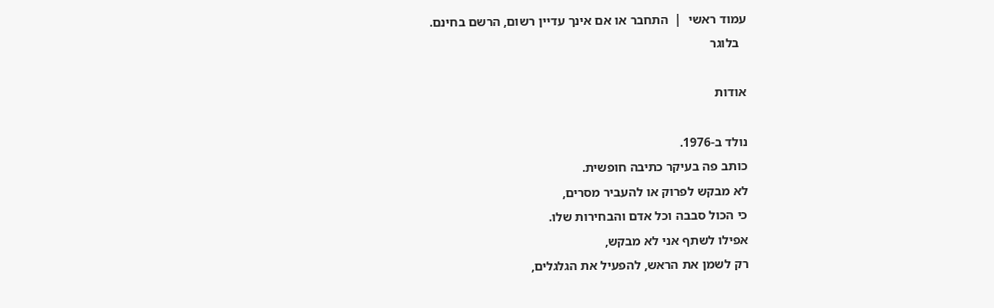עמוד ראשי  |  התחבר או אם אינך עדיין רשום, הרשם בחינם.
  בלוגר

אודות

נולד ב-1976.
כותב פה בעיקר כתיבה חופשית.
לא מבקש לפרוק או להעביר מסרים,
כי הכול סבבה וכל אדם והבחירות שלו.
אפילו לשתף אני לא מבקש,
רק לשמן את הראש, להפעיל את הגלגלים,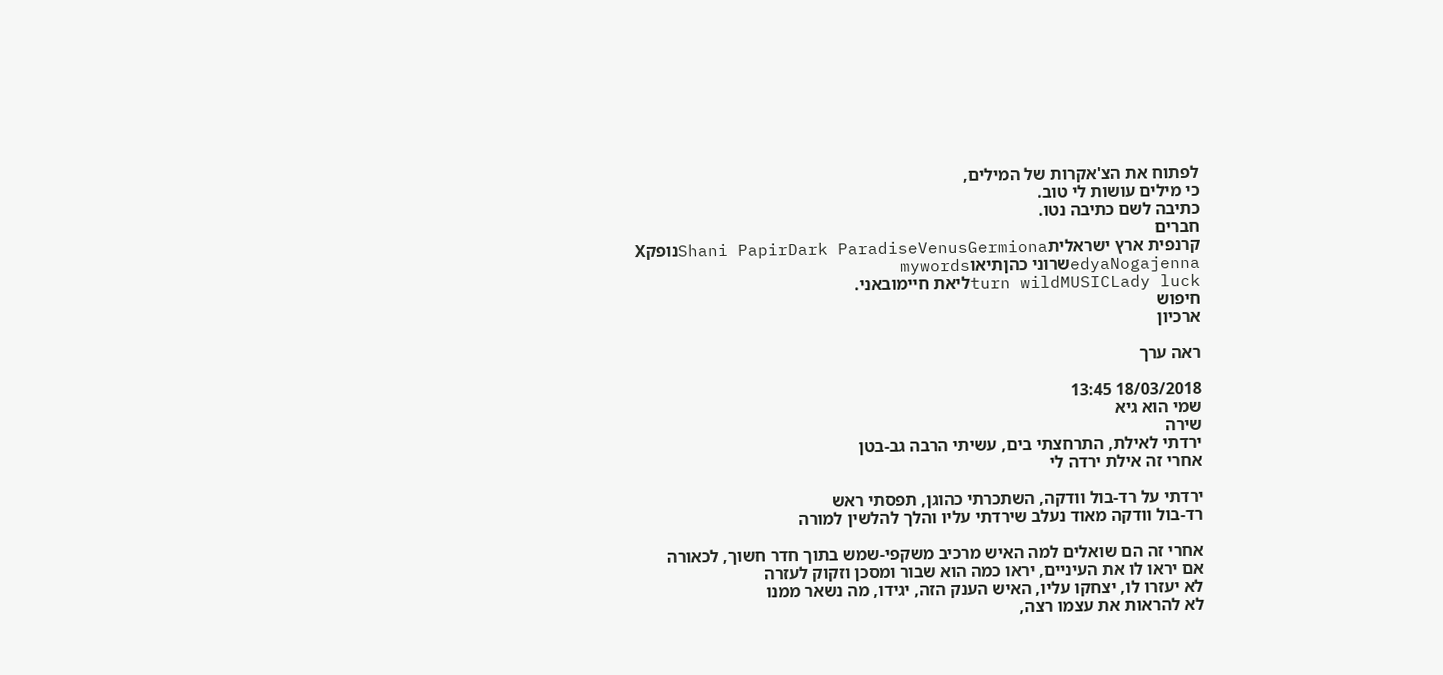לפתוח את הצ'אקרות של המילים,
כי מילים עושות לי טוב.
כתיבה לשם כתיבה נטו.
חברים
קרנפית ארץ ישראליתShani PapirDark ParadiseVenusGermionaנופקX
edyaNogajennaשרוני כהןתיאוmywords
turn wildMUSICLady luckליאת חיימובאני.
חיפוש
ארכיון

ראה ערך

18/03/2018 13:45
שמי הוא גיא
שירה
ירדתי לאילת, התרחצתי בים, עשיתי הרבה גב-בטן
אחרי זה אילת ירדה לי

ירדתי על רד-בול וודקה, השתכרתי כהוגן, תפסתי ראש
רד-בול וודקה מאוד נעלב שירדתי עליו והלך להלשין למורה

אחרי זה הם שואלים למה האיש מרכיב משקפי-שמש בתוך חדר חשוך, לכאורה
אם יראו לו את העיניים, יראו כמה הוא שבור ומסכן וזקוק לעזרה
לא יעזרו לו, יצחקו עליו, האיש הענק הזה, יגידו, מה נשאר ממנו
לא להראות את עצמו רצה,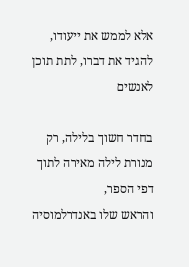אלא לממש את ייעודו, להגיד את דברו, לתת תוכן לאנשים

בחדר חשוך בלילה, רק מנורת לילה מאירה לתוך דפי הספר,
והראש שלו באנדרלמוסיה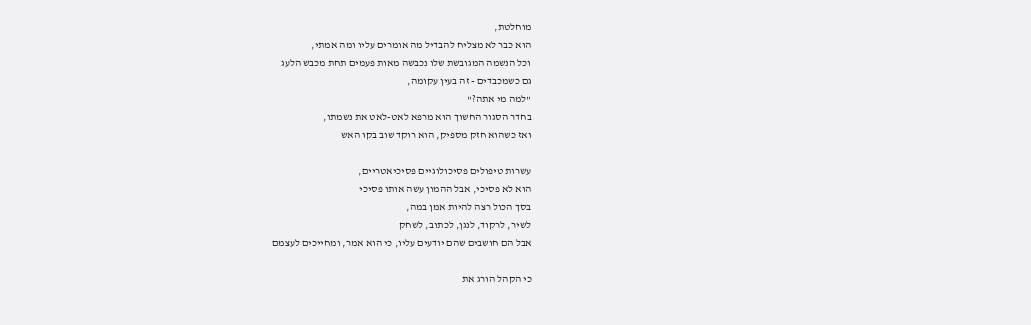מוחלטת,
הוא כבר לא מצליח להבדיל מה אומרים עליו ומה אמתי,
וכל הנשמה המגובשת שלו נכבשה מאות פעמים תחת מכבש הלעג
גם כשמכבדים - זה בעין עקומה,
"למה מי אתה?"
בחדר הסגור החשוך הוא מרפא לאט-לאט את נשמתו,
ואז כשהוא חזק מספיק, הוא רוקד שוב בקו האש

עשרות טיפולים פסיכולוגיים פסיכיאטריים,
הוא לא פסיכי, אבל ההמון עשה אותו פסיכי
בסך הכול רצה להיות אמן במה,
לשיר, לרקוד, לנגן, לכתוב, לשחק
אבל הם חושבים שהם יודעים עליו, כי הוא אמר, ומחייכים לעצמם

כי הקהל הורג את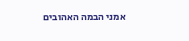אמני הבמה האהובים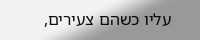עליו כשהם צעירים,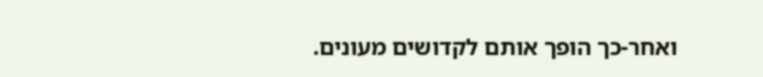ואחר-כך הופך אותם לקדושים מעונים.